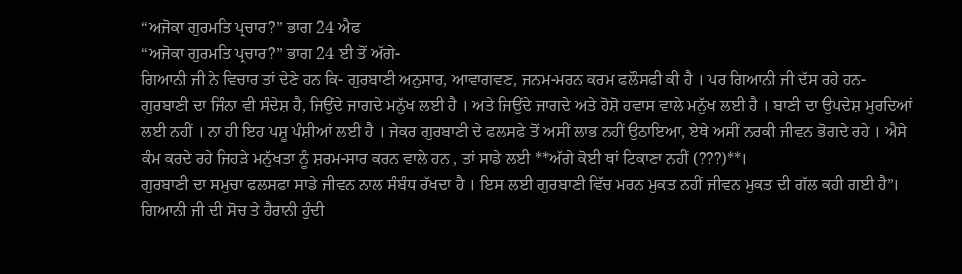“ਅਜੋਕਾ ਗੁਰਮਤਿ ਪ੍ਰਚਾਰ?” ਭਾਗ 24 ਐਫ
“ਅਜੋਕਾ ਗੁਰਮਤਿ ਪ੍ਰਚਾਰ?” ਭਾਗ 24 ਈ ਤੋਂ ਅੱਗੇ-
ਗਿਆਨੀ ਜੀ ਨੇ ਵਿਚਾਰ ਤਾਂ ਦੇਣੇ ਹਨ ਕਿ- ਗੁਰਬਾਣੀ ਅਨੁਸਾਰ, ਆਵਾਗਵਣ, ਜਨਮ-ਮਰਨ ਕਰਮ ਫਲੌਸਫੀ ਕੀ ਹੈ । ਪਰ ਗਿਆਨੀ ਜੀ ਦੱਸ ਰਹੇ ਹਨ- ਗੁਰਬਾਣੀ ਦਾ ਜਿੰਨਾ ਵੀ ਸੰਦੇਸ਼ ਹੈ, ਜਿਉਂਦੇ ਜਾਗਦੇ ਮਨੁੱਖ ਲਈ ਹੈ । ਅਤੇ ਜਿਉਂਦੇ ਜਾਗਦੇ ਅਤੇ ਹੋਸ਼ੋ ਹਵਾਸ ਵਾਲੇ ਮਨੁੱਖ ਲਈ ਹੈ । ਬਾਣੀ ਦਾ ਉਪਦੇਸ਼ ਮੁਰਦਿਆਂ ਲਈ ਨਹੀਂ । ਨਾ ਹੀ ਇਹ ਪਸ਼ੂ ਪੰਸ਼ੀਆਂ ਲਈ ਹੈ । ਜੇਕਰ ਗੁਰਬਾਣੀ ਦੇ ਫਲਸਫੇ ਤੋਂ ਅਸੀਂ ਲਾਭ ਨਹੀਂ ਉਠਾਇਆ, ਏਥੇ ਅਸੀਂ ਨਰਕੀ ਜੀਵਨ ਭੋਗਦੇ ਰਹੇ । ਐਸੇ ਕੰਮ ਕਰਦੇ ਰਹੇ ਜਿਹੜੇ ਮਨੁੱਖਤਾ ਨੂੰ ਸ਼ਰਮ-ਸਾਰ ਕਰਨ ਵਾਲੇ ਹਨ , ਤਾਂ ਸਾਡੇ ਲਈ **ਅੱਗੇ ਕੋਈ ਥਾਂ ਟਿਕਾਣਾ ਨਹੀਂ (???)**।
ਗੁਰਬਾਣੀ ਦਾ ਸਮੁਚਾ ਫਲਸਫਾ ਸਾਡੇ ਜੀਵਨ ਨਾਲ ਸੰਬੰਧ ਰੱਖਦਾ ਹੈ । ਇਸ ਲਈ ਗੁਰਬਾਣੀ ਵਿੱਚ ਮਰਨ ਮੁਕਤ ਨਹੀਂ ਜੀਵਨ ਮੁਕਤ ਦੀ ਗੱਲ ਕਹੀ ਗਈ ਹੈ”।
ਗਿਆਨੀ ਜੀ ਦੀ ਸੋਚ ਤੇ ਹੈਰਾਨੀ ਹੁੰਦੀ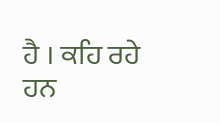ਹੈ । ਕਹਿ ਰਹੇ ਹਨ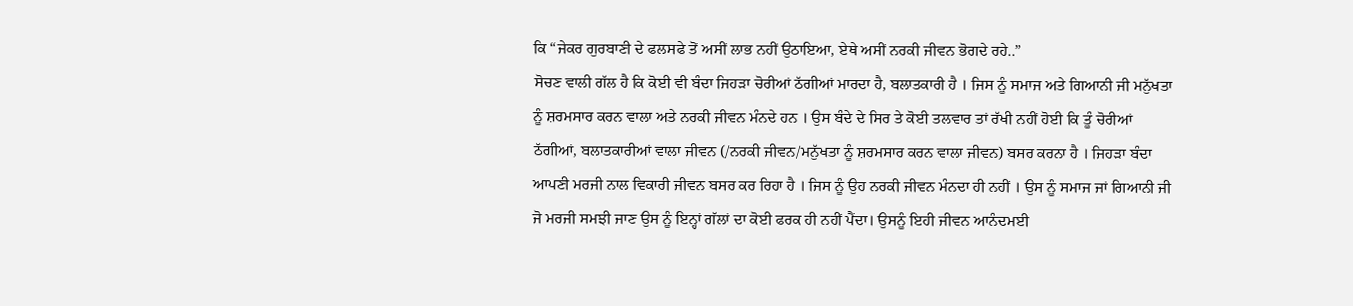ਕਿ “ਜੇਕਰ ਗੁਰਬਾਣੀ ਦੇ ਫਲਸਫੇ ਤੋਂ ਅਸੀਂ ਲਾਭ ਨਹੀਂ ਉਠਾਇਆ, ਏਥੇ ਅਸੀਂ ਨਰਕੀ ਜੀਵਨ ਭੋਗਦੇ ਰਹੇ..”
ਸੋਚਣ ਵਾਲੀ ਗੱਲ ਹੈ ਕਿ ਕੋਈ ਵੀ ਬੰਦਾ ਜਿਹੜਾ ਚੋਰੀਆਂ ਠੱਗੀਆਂ ਮਾਰਦਾ ਹੈ, ਬਲਾਤਕਾਰੀ ਹੈ । ਜਿਸ ਨੂੰ ਸਮਾਜ ਅਤੇ ਗਿਆਨੀ ਜੀ ਮਨੁੱਖਤਾ ਨੂੰ ਸ਼ਰਮਸਾਰ ਕਰਨ ਵਾਲਾ ਅਤੇ ਨਰਕੀ ਜੀਵਨ ਮੰਨਦੇ ਹਨ । ਉਸ ਬੰਦੇ ਦੇ ਸਿਰ ਤੇ ਕੋਈ ਤਲਵਾਰ ਤਾਂ ਰੱਖੀ ਨਹੀਂ ਹੋਈ ਕਿ ਤੂੰ ਚੋਰੀਆਂ ਠੱਗੀਆਂ, ਬਲਾਤਕਾਰੀਆਂ ਵਾਲਾ ਜੀਵਨ (/ਨਰਕੀ ਜੀਵਨ/ਮਨੁੱਖਤਾ ਨੂੰ ਸ਼ਰਮਸਾਰ ਕਰਨ ਵਾਲਾ ਜੀਵਨ) ਬਸਰ ਕਰਨਾ ਹੈ । ਜਿਹੜਾ ਬੰਦਾ ਆਪਣੀ ਮਰਜੀ ਨਾਲ ਵਿਕਾਰੀ ਜੀਵਨ ਬਸਰ ਕਰ ਰਿਹਾ ਹੈ । ਜਿਸ ਨੂੰ ਉਹ ਨਰਕੀ ਜੀਵਨ ਮੰਨਦਾ ਹੀ ਨਹੀਂ । ਉਸ ਨੂੰ ਸਮਾਜ ਜਾਂ ਗਿਆਨੀ ਜੀ ਜੋ ਮਰਜੀ ਸਮਝੀ ਜਾਣ ਉਸ ਨੂੰ ਇਨ੍ਹਾਂ ਗੱਲਾਂ ਦਾ ਕੋਈ ਫਰਕ ਹੀ ਨਹੀਂ ਪੈਂਦਾ। ਉਸਨੂੰ ਇਹੀ ਜੀਵਨ ਆਨੰਦਮਈ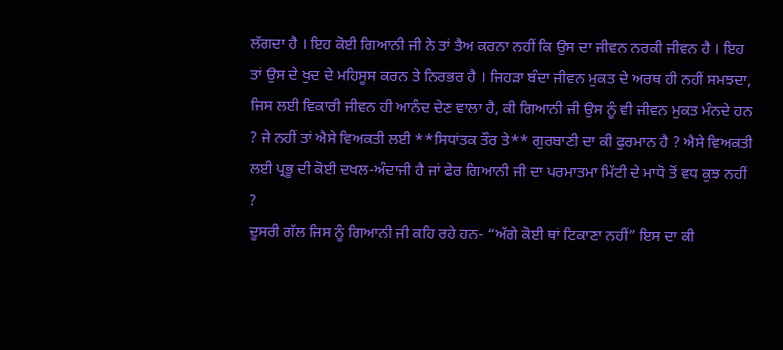ਲੱਗਦਾ ਹੈ । ਇਹ ਕੋਈ ਗਿਆਨੀ ਜੀ ਨੇ ਤਾਂ ਤੈਅ ਕਰਨਾ ਨਹੀਂ ਕਿ ਉਸ ਦਾ ਜੀਵਨ ਨਰਕੀ ਜੀਵਨ ਹੈ । ਇਹ ਤਾਂ ਉਸ ਦੇ ਖੁਦ ਦੇ ਮਹਿਸੂਸ ਕਰਨ ਤੇ ਨਿਰਭਰ ਹੈ । ਜਿਹੜਾ ਬੰਦਾ ਜੀਵਨ ਮੁਕਤ ਦੇ ਅਰਥ ਹੀ ਨਹੀਂ ਸਮਝਦਾ, ਜਿਸ ਲਈ ਵਿਕਾਰੀ ਜੀਵਨ ਹੀ ਆਨੰਦ ਦੇਣ ਵਾਲਾ ਹੈ, ਕੀ ਗਿਆਨੀ ਜੀ ਉਸ ਨੂੰ ਵੀ ਜੀਵਨ ਮੁਕਤ ਮੰਨਦੇ ਹਨ ? ਜੇ ਨਹੀਂ ਤਾਂ ਐਸੇ ਵਿਅਕਤੀ ਲਈ **ਸਿਧਾਂਤਕ ਤੌਰ ਤੇ** ਗੁਰਬਾਣੀ ਦਾ ਕੀ ਫੁਰਮਾਨ ਹੈ ? ਐਸੇ ਵਿਅਕਤੀ ਲਈ ਪ੍ਰਭੂ ਦੀ ਕੋਈ ਦਖਲ-ਅੰਦਾਜੀ ਹੈ ਜਾਂ ਫੇਰ ਗਿਆਨੀ ਜੀ ਦਾ ਪਰਮਾਤਮਾ ਮਿੱਟੀ ਦੇ ਮਾਧੋ ਤੋਂ ਵਧ ਕੁਝ ਨਹੀਂ ?
ਦੂਸਰੀ ਗੱਲ ਜਿਸ ਨੂੰ ਗਿਆਨੀ ਜੀ ਕਹਿ ਰਹੇ ਹਨ- “ਅੱਗੇ ਕੋਈ ਥਾਂ ਟਿਕਾਣਾ ਨਹੀਂ” ਇਸ ਦਾ ਕੀ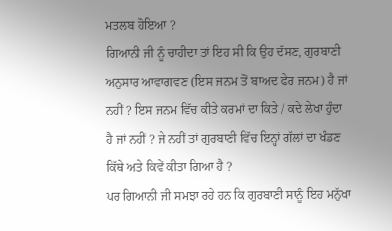ਮਤਲਬ ਹੋਇਆ ?
ਗਿਆਨੀ ਜੀ ਨੂੰ ਚਾਹੀਦਾ ਤਾਂ ਇਹ ਸੀ ਕਿ ਉਹ ਦੱਸਣ, ਗੁਰਬਾਣੀ ਅਨੁਸਾਰ ਆਵਾਗਵਣ (ਇਸ ਜਨਮ ਤੋਂ ਬਾਅਦ ਫੇਰ ਜਨਮ) ਹੈ ਜਾਂ ਨਹੀਂ ? ਇਸ ਜਨਮ ਵਿੱਚ ਕੀਤੇ ਕਰਮਾਂ ਦਾ ਕਿਤੇ / ਕਦੇ ਲੇਖਾ ਹੁੰਦਾ ਹੈ ਜਾਂ ਨਹੀਂ ? ਜੇ ਨਹੀਂ ਤਾਂ ਗੁਰਬਾਣੀ ਵਿੱਚ ਇਨ੍ਹਾਂ ਗੱਲਾਂ ਦਾ ਖੰਡਣ ਕਿੱਥੇ ਅਤੇ ਕਿਵੇਂ ਕੀਤਾ ਗਿਆ ਹੈ ?
ਪਰ ਗਿਆਨੀ ਜੀ ਸਮਝਾ ਰਹੇ ਹਨ ਕਿ ਗੁਰਬਾਣੀ ਸਾਨੂੰ ਇਹ ਮਨੁੱਖਾ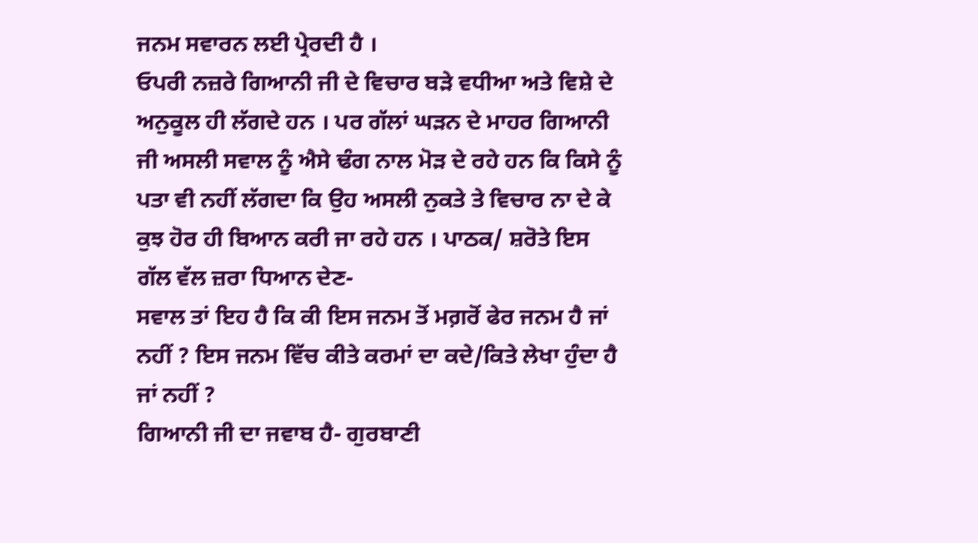ਜਨਮ ਸਵਾਰਨ ਲਈ ਪ੍ਰੇਰਦੀ ਹੈ ।
ਓਪਰੀ ਨਜ਼ਰੇ ਗਿਆਨੀ ਜੀ ਦੇ ਵਿਚਾਰ ਬੜੇ ਵਧੀਆ ਅਤੇ ਵਿਸ਼ੇ ਦੇ ਅਨੁਕੂਲ ਹੀ ਲੱਗਦੇ ਹਨ । ਪਰ ਗੱਲਾਂ ਘੜਨ ਦੇ ਮਾਹਰ ਗਿਆਨੀ ਜੀ ਅਸਲੀ ਸਵਾਲ ਨੂੰ ਐਸੇ ਢੰਗ ਨਾਲ ਮੋੜ ਦੇ ਰਹੇ ਹਨ ਕਿ ਕਿਸੇ ਨੂੰ ਪਤਾ ਵੀ ਨਹੀਂ ਲੱਗਦਾ ਕਿ ਉਹ ਅਸਲੀ ਨੁਕਤੇ ਤੇ ਵਿਚਾਰ ਨਾ ਦੇ ਕੇ ਕੁਝ ਹੋਰ ਹੀ ਬਿਆਨ ਕਰੀ ਜਾ ਰਹੇ ਹਨ । ਪਾਠਕ/ ਸ਼ਰੋਤੇ ਇਸ ਗੱਲ ਵੱਲ ਜ਼ਰਾ ਧਿਆਨ ਦੇਣ-
ਸਵਾਲ ਤਾਂ ਇਹ ਹੈ ਕਿ ਕੀ ਇਸ ਜਨਮ ਤੋਂ ਮਗ਼ਰੋਂ ਫੇਰ ਜਨਮ ਹੈ ਜਾਂ ਨਹੀਂ ? ਇਸ ਜਨਮ ਵਿੱਚ ਕੀਤੇ ਕਰਮਾਂ ਦਾ ਕਦੇ/ਕਿਤੇ ਲੇਖਾ ਹੁੰਦਾ ਹੈ ਜਾਂ ਨਹੀਂ ?
ਗਿਆਨੀ ਜੀ ਦਾ ਜਵਾਬ ਹੈ- ਗੁਰਬਾਣੀ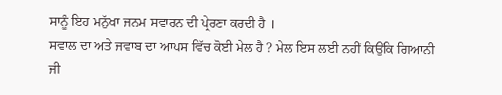ਸਾਨੂੰ ਇਹ ਮਨੁੱਖਾ ਜਨਮ ਸਵਾਰਨ ਦੀ ਪ੍ਰੇਰਣਾ ਕਰਦੀ ਹੈ ।
ਸਵਾਲ ਦਾ ਅਤੇ ਜਵਾਬ ਦਾ ਆਪਸ ਵਿੱਚ ਕੋਈ ਮੇਲ ਹੈ ? ਮੇਲ ਇਸ ਲਈ ਨਹੀਂ ਕਿਉਂਕਿ ਗਿਆਨੀ ਜੀ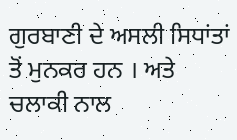ਗੁਰਬਾਣੀ ਦੇ ਅਸਲੀ ਸਿਧਾਂਤਾਂ ਤੋਂ ਮੁਨਕਰ ਹਨ । ਅਤੇ ਚਲਾਕੀ ਨਾਲ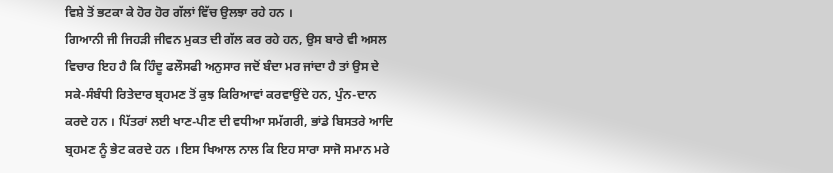ਵਿਸ਼ੇ ਤੋਂ ਭਟਕਾ ਕੇ ਹੋਰ ਹੋਰ ਗੱਲਾਂ ਵਿੱਚ ਉਲਝਾ ਰਹੇ ਹਨ ।
ਗਿਆਨੀ ਜੀ ਜਿਹੜੀ ਜੀਵਨ ਮੁਕਤ ਦੀ ਗੱਲ ਕਰ ਰਹੇ ਹਨ, ਉਸ ਬਾਰੇ ਵੀ ਅਸਲ ਵਿਚਾਰ ਇਹ ਹੈ ਕਿ ਹਿੰਦੂ ਫਲੌਸਫੀ ਅਨੁਸਾਰ ਜਦੋਂ ਬੰਦਾ ਮਰ ਜਾਂਦਾ ਹੈ ਤਾਂ ਉਸ ਦੇ ਸਕੇ-ਸੰਬੰਧੀ ਰਿਤੇਦਾਰ ਬ੍ਰਹਮਣ ਤੋਂ ਕੁਝ ਕਿਰਿਆਵਾਂ ਕਰਵਾਉਂਦੇ ਹਨ, ਪੁੰਨ-ਦਾਨ ਕਰਦੇ ਹਨ । ਪਿੱਤਰਾਂ ਲਈ ਖਾਣ-ਪੀਣ ਦੀ ਵਧੀਆ ਸਮੱਗਰੀ, ਭਾਂਡੇ ਬਿਸਤਰੇ ਆਦਿ ਬ੍ਰਹਮਣ ਨੂੰ ਭੇਟ ਕਰਦੇ ਹਨ । ਇਸ ਖਿਆਲ ਨਾਲ ਕਿ ਇਹ ਸਾਰਾ ਸਾਜੋ ਸਮਾਨ ਮਰੇ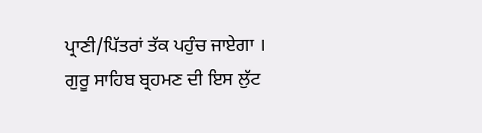ਪ੍ਰਾਣੀ/ਪਿੱਤਰਾਂ ਤੱਕ ਪਹੁੰਚ ਜਾਏਗਾ ।
ਗੁਰੂ ਸਾਹਿਬ ਬ੍ਰਹਮਣ ਦੀ ਇਸ ਲੁੱਟ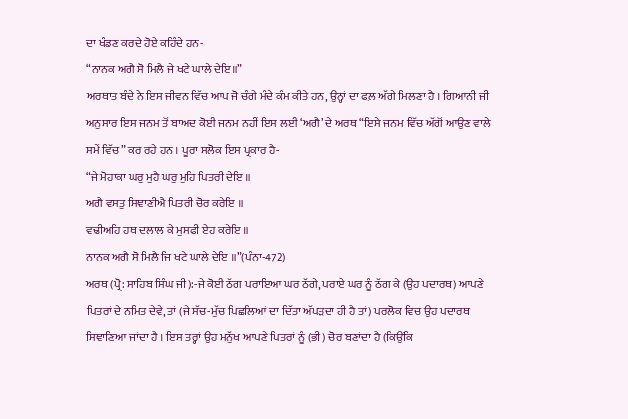ਦਾ ਖੰਡਣ ਕਰਦੇ ਹੋਏ ਕਹਿੰਦੇ ਹਨ-
“ਨਾਨਕ ਅਗੈ ਸੋ ਮਿਲੈ ਜੇ ਖਟੇ ਘਾਲੇ ਦੇਇ॥”
ਅਰਥਾਤ ਬੰਦੇ ਨੇ ਇਸ ਜੀਵਨ ਵਿੱਚ ਆਪ ਜੋ ਚੰਗੇ ਮੰਦੇ ਕੰਮ ਕੀਤੇ ਹਨ, ਉਨ੍ਹਾਂ ਦਾ ਫਲ਼ ਅੱਗੇ ਮਿਲਣਾ ਹੈ । ਗਿਆਨੀ ਜੀ ਅਨੁਸਾਰ ਇਸ ਜਨਮ ਤੋਂ ਬਾਅਦ ਕੋਈ ਜਨਮ ਨਹੀਂ ਇਸ ਲਈ ‘ਅਗੈ’ ਦੇ ਅਰਥ “ਇਸੇ ਜਨਮ ਵਿੱਚ ਅੱਗੋਂ ਆਉਣ ਵਾਲੇ ਸਮੇਂ ਵਿੱਚ” ਕਰ ਰਹੇ ਹਨ । ਪੂਰਾ ਸਲੋਕ ਇਸ ਪ੍ਰਕਾਰ ਹੈ-
“ਜੇ ਮੋਹਾਕਾ ਘਰੁ ਮੁਹੈ ਘਰੁ ਮੁਹਿ ਪਿਤਰੀ ਦੇਇ ॥
ਅਗੈ ਵਸਤੁ ਸਿਞਾਣੀਐ ਪਿਤਰੀ ਚੋਰ ਕਰੇਇ ॥
ਵਢੀਅਹਿ ਹਥ ਦਲਾਲ ਕੇ ਮੁਸਫੀ ਏਹ ਕਰੇਇ ॥
ਨਾਨਕ ਅਗੈ ਸੋ ਮਿਲੈ ਜਿ ਖਟੇ ਘਾਲੇ ਦੇਇ ॥”(ਪੰਨਾ-472)
ਅਰਥ (ਪ੍ਰੋ: ਸਾਹਿਬ ਸਿੰਘ ਜੀ):-ਜੇ ਕੋਈ ਠੱਗ ਪਰਾਇਆ ਘਰ ਠੱਗੇ, ਪਰਾਏ ਘਰ ਨੂੰ ਠੱਗ ਕੇ (ਉਹ ਪਦਾਰਥ) ਆਪਣੇ ਪਿਤਰਾਂ ਦੇ ਨਮਿਤ ਦੇਵੇ, ਤਾਂ (ਜੇ ਸੱਚ-ਮੁੱਚ ਪਿਛਲਿਆਂ ਦਾ ਦਿੱਤਾ ਅੱਪੜਦਾ ਹੀ ਹੈ ਤਾਂ) ਪਰਲੋਕ ਵਿਚ ਉਹ ਪਦਾਰਥ ਸਿਞਾਣਿਆ ਜਾਂਦਾ ਹੈ । ਇਸ ਤਰ੍ਹਾਂ ਉਹ ਮਨੁੱਖ ਆਪਣੇ ਪਿਤਰਾਂ ਨੂੰ (ਭੀ) ਚੋਰ ਬਣਾਂਦਾ ਹੈ (ਕਿਉਂਕਿ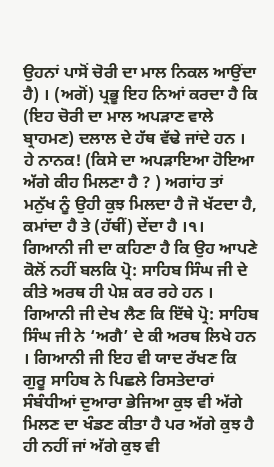ਉਹਨਾਂ ਪਾਸੋਂ ਚੋਰੀ ਦਾ ਮਾਲ ਨਿਕਲ ਆਉਂਦਾ ਹੈ) । (ਅਗੋਂ) ਪ੍ਰਭੂ ਇਹ ਨਿਆਂ ਕਰਦਾ ਹੈ ਕਿ (ਇਹ ਚੋਰੀ ਦਾ ਮਾਲ ਅਪੜਾਣ ਵਾਲੇ ਬ੍ਰਾਹਮਣ) ਦਲਾਲ ਦੇ ਹੱਥ ਵੱਢੇ ਜਾਂਦੇ ਹਨ ।
ਹੇ ਨਾਨਕ! (ਕਿਸੇ ਦਾ ਅਪੜਾਇਆ ਹੋਇਆ ਅੱਗੇ ਕੀਹ ਮਿਲਣਾ ਹੈ ? ) ਅਗਾਂਹ ਤਾਂ ਮਨੁੱਖ ਨੂੰ ਉਹੀ ਕੁਝ ਮਿਲਦਾ ਹੈ ਜੋ ਖੱਟਦਾ ਹੈ, ਕਮਾਂਦਾ ਹੈ ਤੇ (ਹੱਥੀਂ) ਦੇਂਦਾ ਹੈ ।੧।
ਗਿਆਨੀ ਜੀ ਦਾ ਕਹਿਣਾ ਹੈ ਕਿ ਉਹ ਆਪਣੇ ਕੋਲੋਂ ਨਹੀਂ ਬਲਕਿ ਪ੍ਰੋ: ਸਾਹਿਬ ਸਿੰਘ ਜੀ ਦੇ ਕੀਤੇ ਅਰਥ ਹੀ ਪੇਸ਼ ਕਰ ਰਹੇ ਹਨ । ਗਿਆਨੀ ਜੀ ਦੇਖ ਲੈਣ ਕਿ ਇੱਥੇ ਪ੍ਰੋ: ਸਾਹਿਬ ਸਿੰਘ ਜੀ ਨੇ ‘ਅਗੈ’ ਦੇ ਕੀ ਅਰਥ ਲਿਖੇ ਹਨ । ਗਿਆਨੀ ਜੀ ਇਹ ਵੀ ਯਾਦ ਰੱਖਣ ਕਿ ਗੁਰੂ ਸਾਹਿਬ ਨੇ ਪਿਛਲੇ ਰਿਸਤੇਦਾਰਾਂ ਸੰਬੰਧੀਆਂ ਦੁਆਰਾ ਭੇਜਿਆ ਕੁਝ ਵੀ ਅੱਗੇ ਮਿਲਣ ਦਾ ਖੰਡਣ ਕੀਤਾ ਹੈ ਪਰ ਅੱਗੇ ਕੁਝ ਹੈ ਹੀ ਨਹੀਂ ਜਾਂ ਅੱਗੇ ਕੁਝ ਵੀ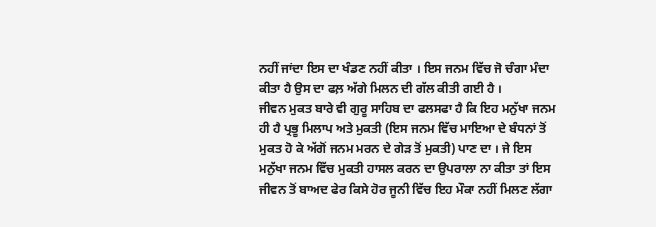ਨਹੀਂ ਜਾਂਦਾ ਇਸ ਦਾ ਖੰਡਣ ਨਹੀਂ ਕੀਤਾ । ਇਸ ਜਨਮ ਵਿੱਚ ਜੋ ਚੰਗਾ ਮੰਦਾ ਕੀਤਾ ਹੈ ਉਸ ਦਾ ਫਲ਼ ਅੱਗੇ ਮਿਲਨ ਦੀ ਗੱਲ ਕੀਤੀ ਗਈ ਹੈ ।
ਜੀਵਨ ਮੁਕਤ ਬਾਰੇ ਵੀ ਗੁਰੂ ਸਾਹਿਬ ਦਾ ਫਲਸਫਾ ਹੈ ਕਿ ਇਹ ਮਨੁੱਖਾ ਜਨਮ ਹੀ ਹੈ ਪ੍ਰਭੂ ਮਿਲਾਪ ਅਤੇ ਮੁਕਤੀ (ਇਸ ਜਨਮ ਵਿੱਚ ਮਾਇਆ ਦੇ ਬੰਧਨਾਂ ਤੋਂ ਮੁਕਤ ਹੋ ਕੇ ਅੱਗੋਂ ਜਨਮ ਮਰਨ ਦੇ ਗੇੜ ਤੋਂ ਮੁਕਤੀ) ਪਾਣ ਦਾ । ਜੇ ਇਸ ਮਨੁੱਖਾ ਜਨਮ ਵਿੱਚ ਮੁਕਤੀ ਹਾਸਲ ਕਰਨ ਦਾ ਉਪਰਾਲਾ ਨਾ ਕੀਤਾ ਤਾਂ ਇਸ ਜੀਵਨ ਤੋਂ ਬਾਅਦ ਫੇਰ ਕਿਸੇ ਹੋਰ ਜੂਨੀ ਵਿੱਚ ਇਹ ਮੌਕਾ ਨਹੀਂ ਮਿਲਣ ਲੱਗਾ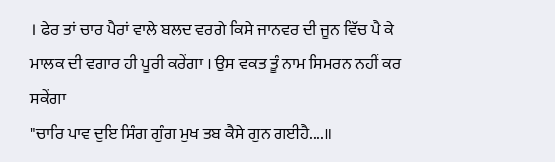। ਫੇਰ ਤਾਂ ਚਾਰ ਪੈਰਾਂ ਵਾਲੇ ਬਲਦ ਵਰਗੇ ਕਿਸੇ ਜਾਨਵਰ ਦੀ ਜੂਨ ਵਿੱਚ ਪੈ ਕੇ ਮਾਲਕ ਦੀ ਵਗਾਰ ਹੀ ਪੂਰੀ ਕਰੇਂਗਾ । ਉਸ ਵਕਤ ਤੂੰ ਨਾਮ ਸਿਮਰਨ ਨਹੀਂ ਕਰ ਸਕੇਂਗਾ
"ਚਾਰਿ ਪਾਵ ਦੁਇ ਸਿੰਗ ਗੁੰਗ ਮੁਖ ਤਬ ਕੈਸੇ ਗੁਨ ਗਈਹੈ....॥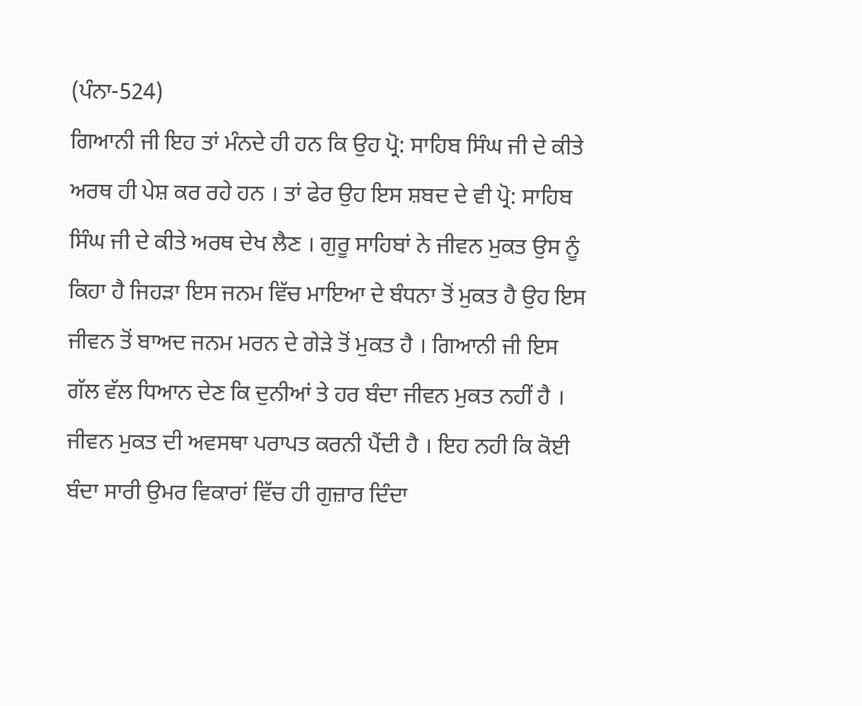(ਪੰਨਾ-524)
ਗਿਆਨੀ ਜੀ ਇਹ ਤਾਂ ਮੰਨਦੇ ਹੀ ਹਨ ਕਿ ਉਹ ਪ੍ਰੋ: ਸਾਹਿਬ ਸਿੰਘ ਜੀ ਦੇ ਕੀਤੇ ਅਰਥ ਹੀ ਪੇਸ਼ ਕਰ ਰਹੇ ਹਨ । ਤਾਂ ਫੇਰ ਉਹ ਇਸ ਸ਼ਬਦ ਦੇ ਵੀ ਪ੍ਰੋ: ਸਾਹਿਬ ਸਿੰਘ ਜੀ ਦੇ ਕੀਤੇ ਅਰਥ ਦੇਖ ਲੈਣ । ਗੁਰੂ ਸਾਹਿਬਾਂ ਨੇ ਜੀਵਨ ਮੁਕਤ ਉਸ ਨੂੰ ਕਿਹਾ ਹੈ ਜਿਹੜਾ ਇਸ ਜਨਮ ਵਿੱਚ ਮਾਇਆ ਦੇ ਬੰਧਨਾ ਤੋਂ ਮੁਕਤ ਹੈ ਉਹ ਇਸ ਜੀਵਨ ਤੋਂ ਬਾਅਦ ਜਨਮ ਮਰਨ ਦੇ ਗੇੜੇ ਤੋਂ ਮੁਕਤ ਹੈ । ਗਿਆਨੀ ਜੀ ਇਸ ਗੱਲ ਵੱਲ ਧਿਆਨ ਦੇਣ ਕਿ ਦੁਨੀਆਂ ਤੇ ਹਰ ਬੰਦਾ ਜੀਵਨ ਮੁਕਤ ਨਹੀਂ ਹੈ । ਜੀਵਨ ਮੁਕਤ ਦੀ ਅਵਸਥਾ ਪਰਾਪਤ ਕਰਨੀ ਪੈਂਦੀ ਹੈ । ਇਹ ਨਹੀ ਕਿ ਕੋਈ ਬੰਦਾ ਸਾਰੀ ਉਮਰ ਵਿਕਾਰਾਂ ਵਿੱਚ ਹੀ ਗੁਜ਼ਾਰ ਦਿੰਦਾ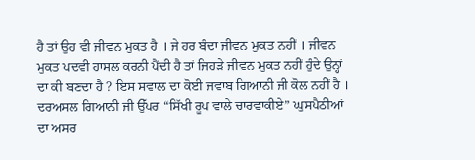ਹੈ ਤਾਂ ਉਹ ਵੀ ਜੀਵਨ ਮੁਕਤ ਹੈ । ਜੇ ਹਰ ਬੰਦਾ ਜੀਵਨ ਮੁਕਤ ਨਹੀਂ । ਜੀਵਨ ਮੁਕਤ ਪਦਵੀ ਹਾਸਲ ਕਰਨੀ ਪੈਂਦੀ ਹੈ ਤਾਂ ਜਿਹੜੇ ਜੀਵਨ ਮੁਕਤ ਨਹੀਂ ਹੁੰਦੇ ਉਨ੍ਹਾਂ ਦਾ ਕੀ ਬਣਦਾ ਹੈ ? ਇਸ ਸਵਾਲ ਦਾ ਕੋਈ ਜਵਾਬ ਗਿਆਨੀ ਜੀ ਕੋਲ ਨਹੀਂ ਹੈ ।
ਦਰਅਸਲ ਗਿਆਨੀ ਜੀ ਉੱਪਰ “ਸਿੱਖੀ ਰੂਪ ਵਾਲੇ ਚਾਰਵਾਕੀਏ” ਘੁਸਪੈਠੀਆਂ ਦਾ ਅਸਰ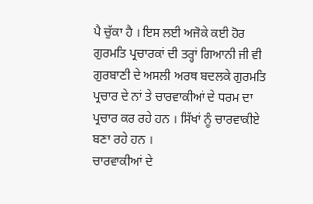ਪੈ ਚੁੱਕਾ ਹੈ । ਇਸ ਲਈ ਅਜੋਕੇ ਕਈ ਹੋਰ ਗੁਰਮਤਿ ਪ੍ਰਚਾਰਕਾਂ ਦੀ ਤਰ੍ਹਾਂ ਗਿਆਨੀ ਜੀ ਵੀ ਗੁਰਬਾਣੀ ਦੇ ਅਸਲੀ ਅਰਥ ਬਦਲਕੇ ਗੁਰਮਤਿ ਪ੍ਰਚਾਰ ਦੇ ਨਾਂ ਤੇ ਚਾਰਵਾਕੀਆਂ ਦੇ ਧਰਮ ਦਾ ਪ੍ਰਚਾਰ ਕਰ ਰਹੇ ਹਨ । ਸਿੱਖਾਂ ਨੂੰ ਚਾਰਵਾਕੀਏ ਬਣਾ ਰਹੇ ਹਨ ।
ਚਾਰਵਾਕੀਆਂ ਦੇ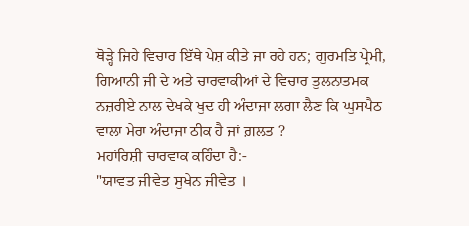ਥੋੜ੍ਹੇ ਜਿਹੇ ਵਿਚਾਰ ਇੱਥੇ ਪੇਸ਼ ਕੀਤੇ ਜਾ ਰਹੇ ਹਨ; ਗੁਰਮਤਿ ਪ੍ਰੇਮੀ, ਗਿਆਨੀ ਜੀ ਦੇ ਅਤੇ ਚਾਰਵਾਕੀਆਂ ਦੇ ਵਿਚਾਰ ਤੁਲਨਾਤਮਕ ਨਜ਼ਰੀਏ ਨਾਲ ਦੇਖਕੇ ਖੁਦ ਹੀ ਅੰਦਾਜਾ ਲਗਾ ਲੈਣ ਕਿ ਘੁਸਪੈਠ ਵਾਲਾ ਮੇਰਾ ਅੰਦਾਜਾ ਠੀਕ ਹੈ ਜਾਂ ਗ਼ਲਤ ?
ਮਹਾਂਰਿਸ਼ੀ ਚਾਰਵਾਕ ਕਹਿੰਦਾ ਹੈ:-
"ਯਾਵਤ ਜੀਵੇਤ ਸੁਖੇਨ ਜੀਵੇਤ ।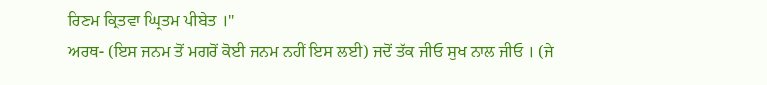ਰਿਣਮ ਕ੍ਰਿਤਵਾ ਘ੍ਰਿਤਮ ਪੀਬੇਤ ।"
ਅਰਥ- (ਇਸ ਜਨਮ ਤੋਂ ਮਗਰੋਂ ਕੋਈ ਜਨਮ ਨਹੀਂ ਇਸ ਲਈ) ਜਦੋਂ ਤੱਕ ਜੀਓ ਸੁਖ ਨਾਲ ਜੀਓ । (ਜੇ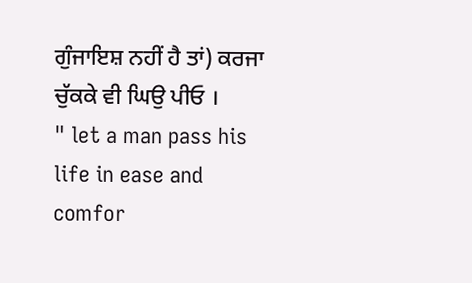ਗੁੰਜਾਇਸ਼ ਨਹੀਂ ਹੈ ਤਾਂ) ਕਰਜਾ ਚੁੱਕਕੇ ਵੀ ਘਿਉ ਪੀਓ ।
" let a man pass his life in ease and comfor